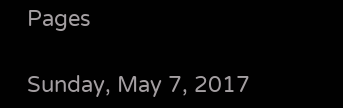Pages

Sunday, May 7, 2017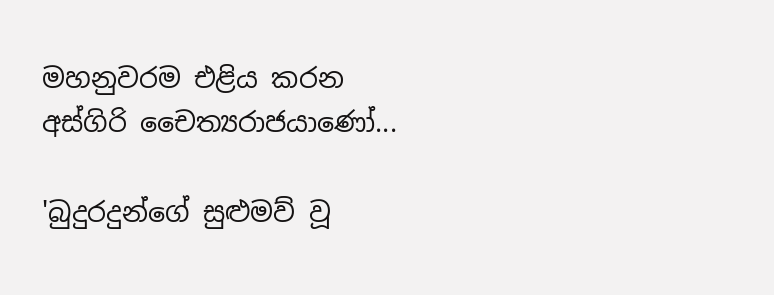මහනුවරම එළිය කරන අස්‌ගිරි චෛත්‍යරාජයාණෝ...

'බුදුරදුන්ගේ සුළුමව් වූ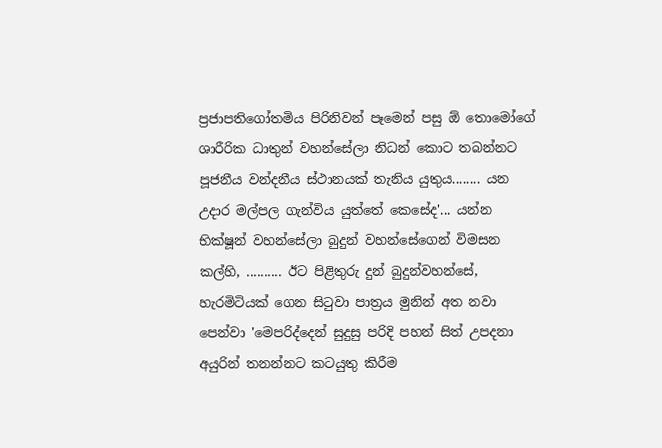ප්‍රජාපතිගෝතමිය පිරිනිවන් පෑමෙන් පසු ඕ තොමෝගේ ශාරීරික ධාතුන් වහන්සේලා නිධන් කොට තබන්නට පූජනීය වන්දනීය ස්‌ථානයක්‌ තැනිය යුතුය........ යන උදාර මල්පල ගැන්විය යුත්තේ කෙසේද'... යන්න භික්‌ෂූන් වහන්සේලා බුදුන් වහන්සේගෙන් විමසන කල්හි, .......... ඊට පිළිතුරු දුන් බුදුන්වහන්සේ, හැරමිටියක්‌ ගෙන සිටුවා පාත්‍රය මුනින් අත නවා පෙන්වා 'මෙපරිද්දෙන් සුදුසු පරිදි පහන් සිත් උපදනා අයුරින් තනන්නට කටයුතු කිරීම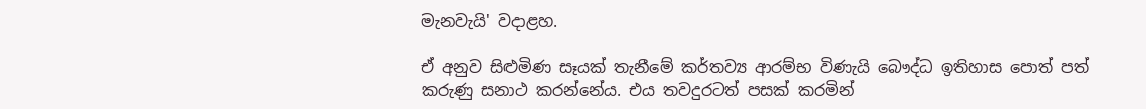මැනවැයි' වදාළහ.

ඒ අනුව සිළුමිණ සෑයක්‌ තැනීමේ කර්තව්‍ය ආරම්භ විණැයි බෞද්ධ ඉතිහාස පොත් පත් කරුණු සනාථ කරන්නේය. එය තවදුරටත් පසක්‌ කරමින්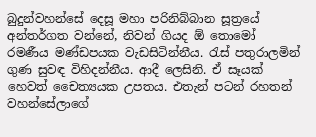බුදුන්වහන්සේ දෙසූ මහා පරිනිබ්බාන සූත්‍රයේ අන්තර්ගත වන්නේ, නිවන් ගියද ඕ තොමෝ රමණීය මණ්‌ඩපයක වැඩසිටින්නීය. රැස්‌ පතුරාලමින් ගුණ සුවඳ විහිදන්නීය. ආදී ලෙසිනි. ඒ සෑයක්‌ හෙවත් චෛත්‍යයක උපතය. එතැන් පටන් රහතන් වහන්සේලාගේ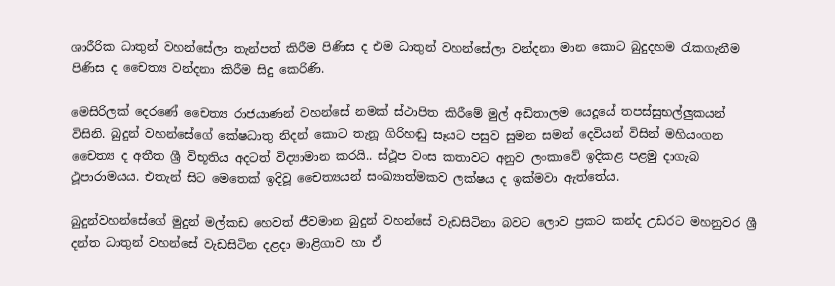ශාරීරික ධාතුන් වහන්සේලා තැන්පත් කිරීම පිණිස ද එම ධාතුන් වහන්සේලා වන්දනා මාන කොට බුදුදහම රැකගැනීම පිණිස ද චෛත්‍ය වන්දනා කිරීම සිදු කෙරිණි.

මෙසිරිලක්‌ දෙරණේ චෛත්‍ය රාජයාණන් වහන්සේ නමක්‌ ස්‌ථාපිත කිරීමේ මුල් අඩිතාලම යෙදූයේ තපස්‌සුභල්ලුකයන් විසිනි. බුදුන් වහන්සේගේ කේෂධාතු නිදන් කොට තැනූ ගිරිහඬු සෑයට පසුව සුමන සමන් දෙවියන් විසින් මහියංගන චෛත්‍ය ද අතීත ශ්‍රී විභූතිය අදටත් විද්‍යාමාන කරයි.. ස්‌ථූප වංස කතාවට අනුව ලංකාවේ ඉදිකළ පළමු දාගැබ ථූපාරාමයය. එතැන් සිට මෙතෙක්‌ ඉදිවූ චෛත්‍යයන් සංඛ්‍යාත්මකව ලක්‌ෂය ද ඉක්‌මවා ඇත්තේය.

බුදුන්වහන්සේගේ මුදුන් මල්කඩ හෙවත් ජීවමාන බුදුන් වහන්සේ වැඩසිටිනා බවට ලොව ප්‍රකට කන්ද උඩරට මහනුවර ශ්‍රී දන්ත ධාතුන් වහන්සේ වැඩසිටින දළදා මාළිගාව හා ඒ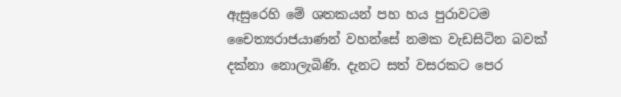ඇසුරෙහි මේ ශතකයන් පහ හය පුරාවටම චෛත්‍යරාජයාණන් වහන්සේ නමක වැඩසිටින බවක්‌ දක්‌නා නොලැබිණි. දැනට සත් වසරකට පෙර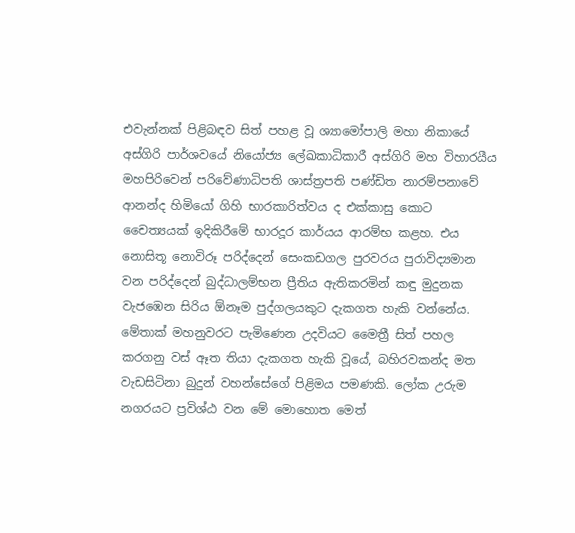එවැන්නක්‌ පිළිබඳව සිත් පහළ වූ ශ්‍යාමෝපාලි මහා නිකායේ අස්‌ගිරි පාර්ශවයේ නියෝජ්‍ය ලේඛකාධිකාරී අස්‌ගිරි මහ විහාරයීය මහපිරිවෙන් පරිවේණාධිපති ශාස්‌ත්‍රපති පණ්‌ඩිත නාරම්පනාවේ ආනන්ද හිමියෝ ගිහි භාරකාරිත්වය ද එක්‌කාසු කොට චෛත්‍යයක්‌ ඉදිකිරීමේ භාරදූර කාර්යය ආරම්භ කළහ. එය නොසිතූ නොවිරූ පරිද්දෙන් සෙංකඩගල පුරවරය පුරාවිද්‍යමාන වන පරිද්දෙන් බුද්ධාලම්භන ප්‍රීතිය ඇතිකරමින් කඳු මුදුනක වැජඹෙන සිරිය ඕනෑම පුද්ගලයකුට දැකගත හැකි වන්නේය. මේතාක්‌ මහනුවරට පැමිණෙන උදවියට මෛත්‍රී සිත් පහල කරගනු වස්‌ ඈත තියා දැකගත හැකි වූයේ, බහිරවකන්ද මත වැඩසිටිනා බුදුන් වහන්සේගේ පිළිමය පමණකි. ලෝක උරුම නගරයට ප්‍රවිශ්ඨ වන මේ මොහොත මෙත්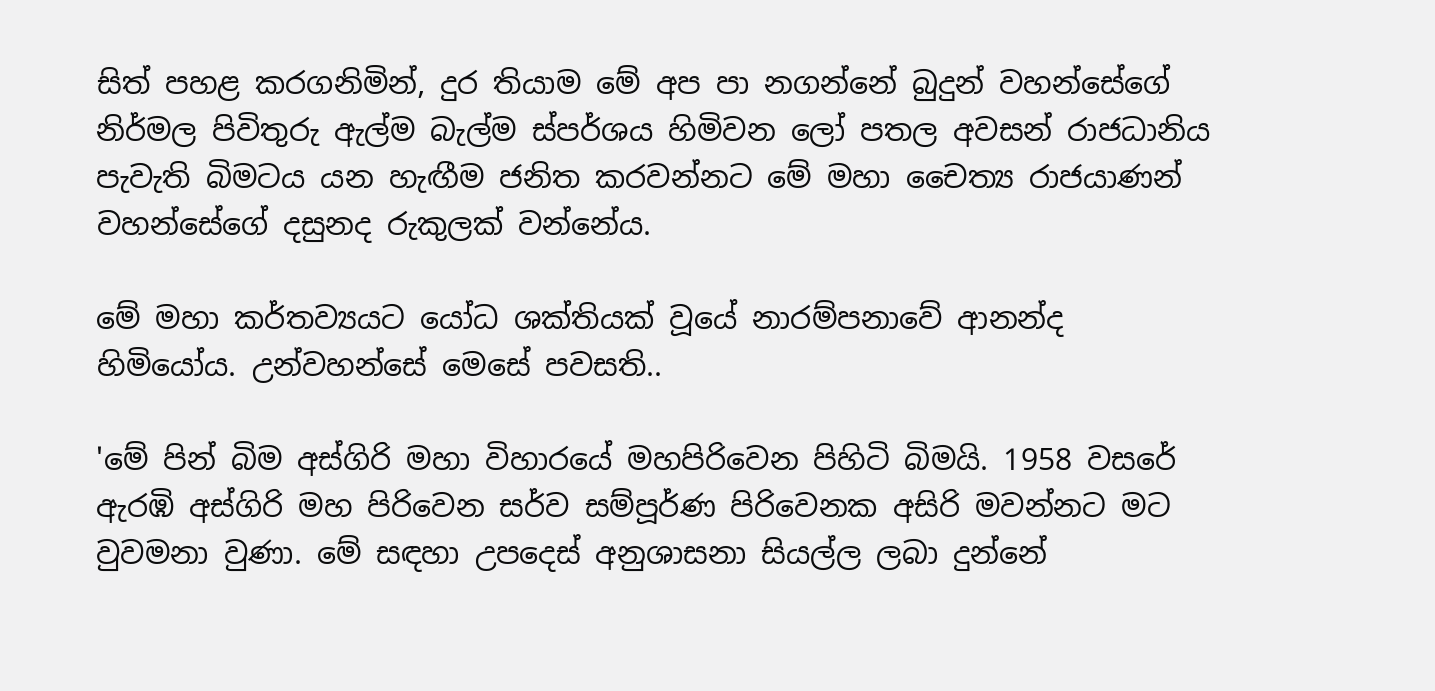සිත් පහළ කරගනිමින්, දුර තියාම මේ අප පා නගන්නේ බුදුන් වහන්සේගේ නිර්මල පිවිතුරු ඇල්ම බැල්ම ස්‌පර්ශය හිමිවන ලෝ පතල අවසන් රාජධානිය පැවැති බිමටය යන හැඟීම ජනිත කරවන්නට මේ මහා චෛත්‍ය රාජයාණන් වහන්සේගේ දසුනද රුකුලක්‌ වන්නේය.

මේ මහා කර්තව්‍යයට යෝධ ශක්‌තියක්‌ වූයේ නාරම්පනාවේ ආනන්ද හිමියෝය. උන්වහන්සේ මෙසේ පවසති..

'මේ පින් බිම අස්‌ගිරි මහා විහාරයේ මහපිරිවෙන පිහිටි බිමයි. 1958 වසරේ ඇරඹි අස්‌ගිරි මහ පිරිවෙන සර්ව සම්පූර්ණ පිරිවෙනක අසිරි මවන්නට මට වුවමනා වුණා. මේ සඳහා උපදෙස්‌ අනුශාසනා සියල්ල ලබා දුන්නේ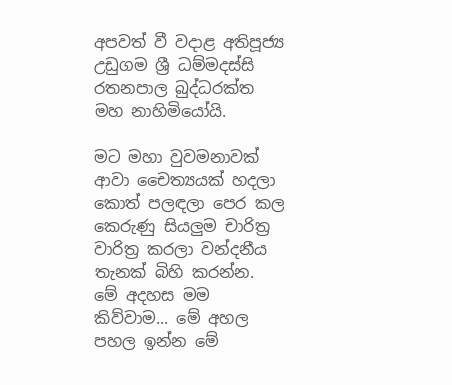අපවත් වී වදාළ අතිපූජ්‍ය උඩුගම ශ්‍රී ධම්මදස්‌සි රතනපාල බුද්ධරක්‌ත මහ නාහිමියෝයි.

මට මහා වුවමනාවක්‌ ආවා චෛත්‍යයක්‌ හදලා කොත් පලඳලා පෙර කල කෙරුණු සියලුම චාරිත්‍ර වාරිත්‍ර කරලා වන්දනීය තැනක්‌ බිහි කරන්න. මේ අදහස මම කිව්වාම... මේ අහල පහල ඉන්න මේ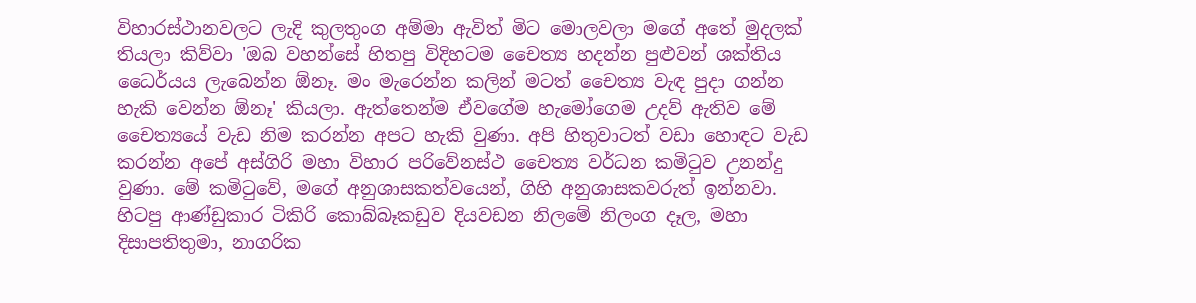විහාරස්‌ථානවලට ලැදි කුලතුංග අම්මා ඇවිත් මිට මොලවලා මගේ අතේ මුදලක්‌ තියලා කිව්වා 'ඔබ වහන්සේ හිතපු විදිහටම චෛත්‍ය හදන්න පුළුවන් ශක්‌තිය ධෛර්යය ලැබෙන්න ඕනෑ. මං මැරෙන්න කලින් මටත් චෛත්‍ය වැඳ පුදා ගන්න හැකි වෙන්න ඕනෑ' කියලා. ඇත්තෙන්ම ඒවගේම හැමෝගෙම උදව් ඇතිව මේ චෛත්‍යයේ වැඩ නිම කරන්න අපට හැකි වුණා. අපි හිතුවාටත් වඩා හොඳට වැඩ කරන්න අපේ අස්‌ගිරි මහා විහාර පරිවේනස්‌ථ චෛත්‍ය වර්ධන කමිටුව උනන්දු වුණා. මේ කමිටුවේ, මගේ අනුශාසකත්වයෙන්, ගිහි අනුශාසකවරුත් ඉන්නවා. හිටපු ආණ්‌ඩුකාර ටිකිරි කොබ්බෑකඩුව දියවඩන නිලමේ නිලංග දෑල, මහා දිසාපතිතුමා, නාගරික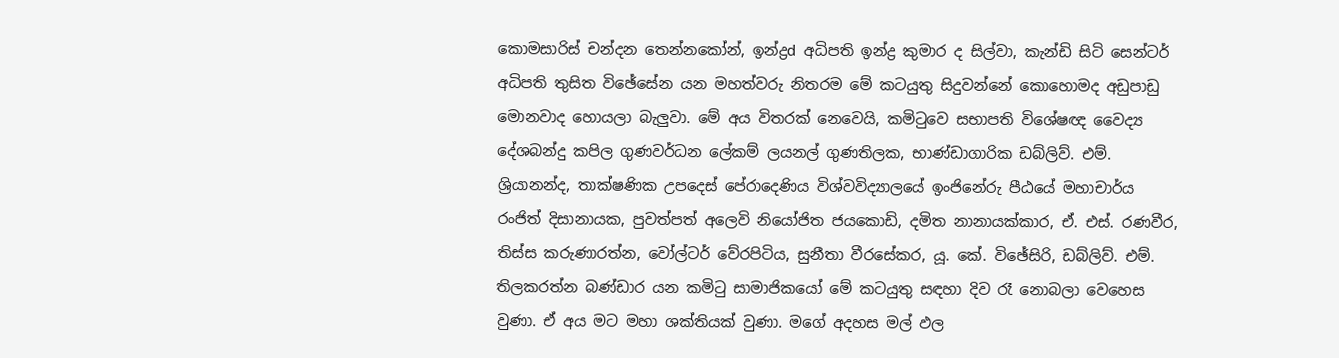කොමසාරිස්‌ චන්දන තෙන්නකෝන්, ඉන්ද්‍රd අධිපති ඉන්ද්‍ර කුමාර ද සිල්වා, කැන්ඩි සිටි සෙන්ටර් අධිපති තුසිත විඡේසේන යන මහත්වරු නිතරම මේ කටයුතු සිදුවන්නේ කොහොමද අඩුපාඩු මොනවාද හොයලා බැලුවා. මේ අය විතරක්‌ නෙවෙයි, කමිටුවෙ සභාපති විශේෂඥ වෛද්‍ය දේශබන්දු කපිල ගුණවර්ධන ලේකම් ලයනල් ගුණතිලක, භාණ්‌ඩාගාරික ඩබ්ලිව්. එම්. ශ්‍රියානන්ද, තාක්‌ෂණික උපදෙස්‌ පේරාදෙණිය විශ්වවිද්‍යාලයේ ඉංජිනේරු පීඨයේ මහාචාර්ය රංජිත් දිසානායක, පුවත්පත් අලෙවි නියෝජිත ජයකොඩි, දමිත නානායක්‌කාර, ඒ. එස්‌. රණවීර, තිස්‌ස කරුණාරත්න, වෝල්ටර් වේරපිටිය, සුනීතා වීරසේකර, යූ. කේ. විඡේසිරි, ඩබ්ලිව්. එම්. තිලකරත්න බණ්‌ඩාර යන කමිටු සාමාජිකයෝ මේ කටයුතු සඳහා දිව රෑ නොබලා වෙහෙස වුණා. ඒ අය මට මහා ශක්‌තියක්‌ වුණා. මගේ අදහස මල් ඵල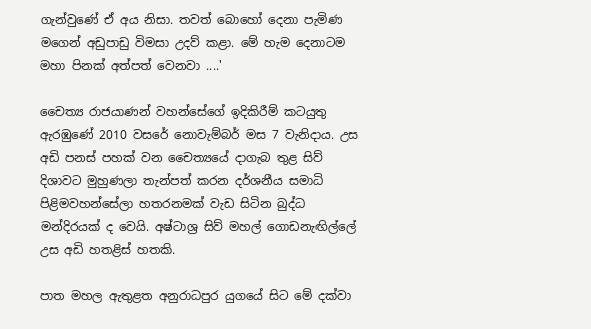ගැන්වුණේ ඒ අය නිසා. තවත් බොහෝ දෙනා පැමිණ මගෙන් අඩුපාඩු විමසා උදව් කළා. මේ හැම දෙනාටම මහා පිනක්‌ අත්පත් වෙනවා ....'

චෛත්‍ය රාජයාණන් වහන්සේගේ ඉදිකිරීම් කටයුතු ඇරඹුණේ 2010 වසරේ නොවැම්බර් මස 7 වැනිදාය. උස අඩි පනස්‌ පහක්‌ වන චෛත්‍යයේ දාගැබ තුළ සිව් දිශාවට මුහුණලා තැන්පත් කරන දර්ශනීය සමාධි පිළිමවහන්සේලා හතරනමක්‌ වැඩ සිටින බුද්ධ මන්දිරයක්‌ ද වෙයි. අෂ්ටාශ්‍ර සිව් මහල් ගොඩනැඟිල්ලේ උස අඩි හතළිස්‌ හතකි.

පාත මහල ඇතුළත අනුරාධපුර යුගයේ සිට මේ දක්‌වා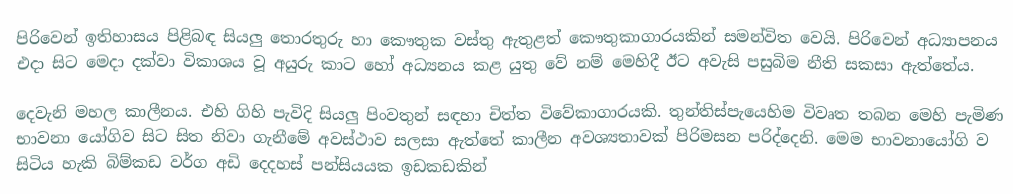පිරිවෙන් ඉතිහාසය පිළිබඳ සියලු තොරතුරු හා කෞතුක වස්‌තු ඇතුළත් කෞතුකාගාරයකින් සමන්විත වෙයි. පිරිවෙන් අධ්‍යාපනය එදා සිට මෙදා දක්‌වා විකාශය වූ අයුරු කාට හෝ අධ්‍යනය කළ යුතු වේ නම් මෙහිදී ඊට අවැසි පසුබිම නීති සකසා ඇත්තේය.

දෙවැනි මහල කාලීනය. එහි ගිහි පැවිදි සියලු පිංවතුන් සඳහා චිත්ත විවේකාගාරයකි. තුන්තිස්‌පැයෙහිම විවෘත තබන මෙහි පැමිණ භාවනා යෝගිව සිට සිත නිවා ගැනීමේ අවස්‌ථාව සලසා ඇත්තේ කාලීන අවශ්‍යතාවක්‌ පිරිමසන පරිද්දෙනි. මෙම භාවනායෝගි ව සිටිය හැකි බිම්කඩ වර්ග අඩි දෙදහස්‌ පන්සියයක ඉඩකඩකින්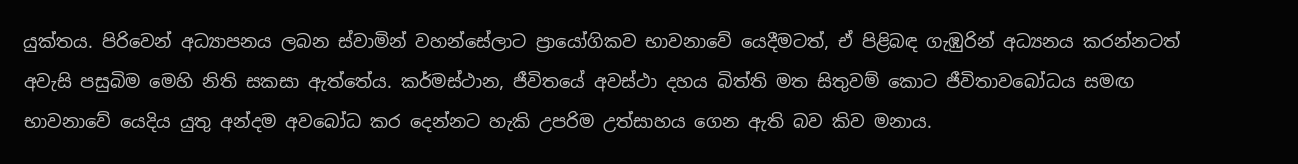යුක්‌තය. පිරිවෙන් අධ්‍යාපනය ලබන ස්‌වාමින් වහන්සේලාට ප්‍රායෝගිකව භාවනාවේ යෙදීමටත්, ඒ පිළිබඳ ගැඹුරින් අධ්‍යනය කරන්නටත් අවැසි පසුබිම මෙහි නිති සකසා ඇත්තේය. කර්මස්‌ථාන, ජීවිතයේ අවස්‌ථා දහය බිත්ති මත සිතුවම් කොට ජීවිතාවබෝධය සමඟ භාවනාවේ යෙදිය යුතු අන්දම අවබෝධ කර දෙන්නට හැකි උපරිම උත්සාහය ගෙන ඇති බව කිව මනාය.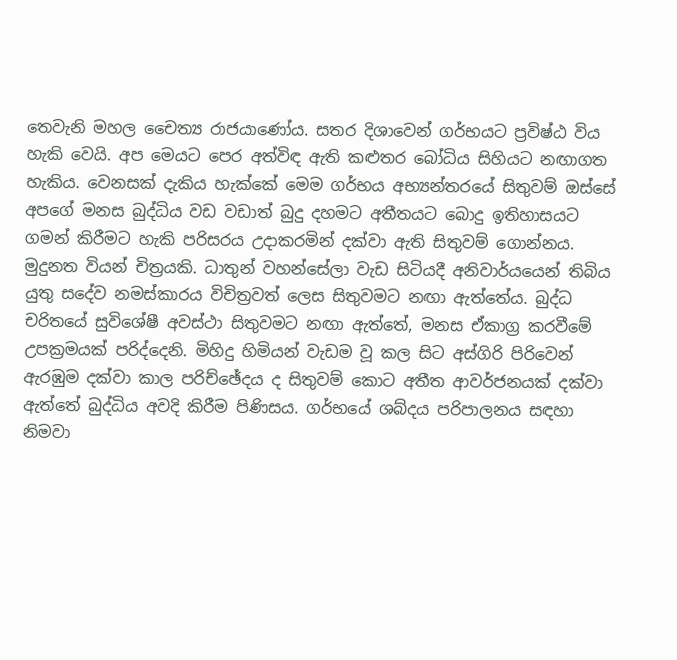තෙවැනි මහල චෛත්‍ය රාජයාණෝය. සතර දිශාවෙන් ගර්භයට ප්‍රවිෂ්ඨ විය හැකි වෙයි. අප මෙයට පෙර අත්විඳ ඇති කළුතර බෝධිය සිහියට නඟාගත හැකිය. වෙනසක්‌ දැකිය හැක්‌කේ මෙම ගර්භය අභ්‍යන්තරයේ සිතුවම් ඔස්‌සේ අපගේ මනස බුද්ධිය වඩ වඩාත් බුදු දහමට අතීතයට බොදු ඉතිහාසයට ගමන් කිරීමට හැකි පරිසරය උදාකරමින් දක්‌වා ඇති සිතුවම් ගොන්නය. මුදුනත වියන් චිත්‍රයකි. ධාතුන් වහන්සේලා වැඩ සිටියදී අනිවාර්යයෙන් තිබිය යුතු සදේව නමස්‌කාරය විචිත්‍රවත් ලෙස සිතුවමට නඟා ඇත්තේය. බුද්ධ චරිතයේ සුවිශේෂී අවස්‌ථා සිතුවමට නඟා ඇත්තේ, මනස ඒකාග්‍ර කරවීමේ උපක්‍රමයක්‌ පරිද්දෙනි. මිහිදු හිමියන් වැඩම වූ කල සිට අස්‌ගිරි පිරිවෙන් ඇරඹුම දක්‌වා කාල පරිච්ඡේදය ද සිතුවම් කොට අතීත ආවර්ජනයක්‌ දක්‌වා ඇත්තේ බුද්ධිය අවදි කිරීම පිණිසය. ගර්භයේ ශබ්දය පරිපාලනය සඳහා නිමවා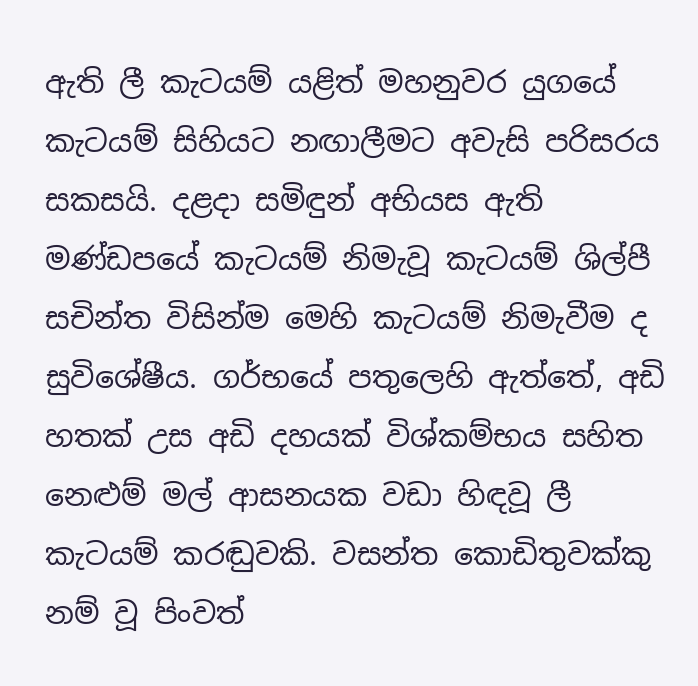ඇති ලී කැටයම් යළිත් මහනුවර යුගයේ කැටයම් සිහියට නඟාලීමට අවැසි පරිසරය සකසයි. දළදා සමිඳුන් අභියස ඇති මණ්‌ඩපයේ කැටයම් නිමැවූ කැටයම් ශිල්පී සචින්ත විසින්ම මෙහි කැටයම් නිමැවීම ද සුවිශේෂීය. ගර්භයේ පතුලෙහි ඇත්තේ, අඩි හතක්‌ උස අඩි දහයක්‌ විශ්කම්භය සහිත නෙළුම් මල් ආසනයක වඩා හිඳවූ ලී කැටයම් කරඬුවකි. වසන්ත කොඩිතුවක්‌කු නම් වූ පිංවත්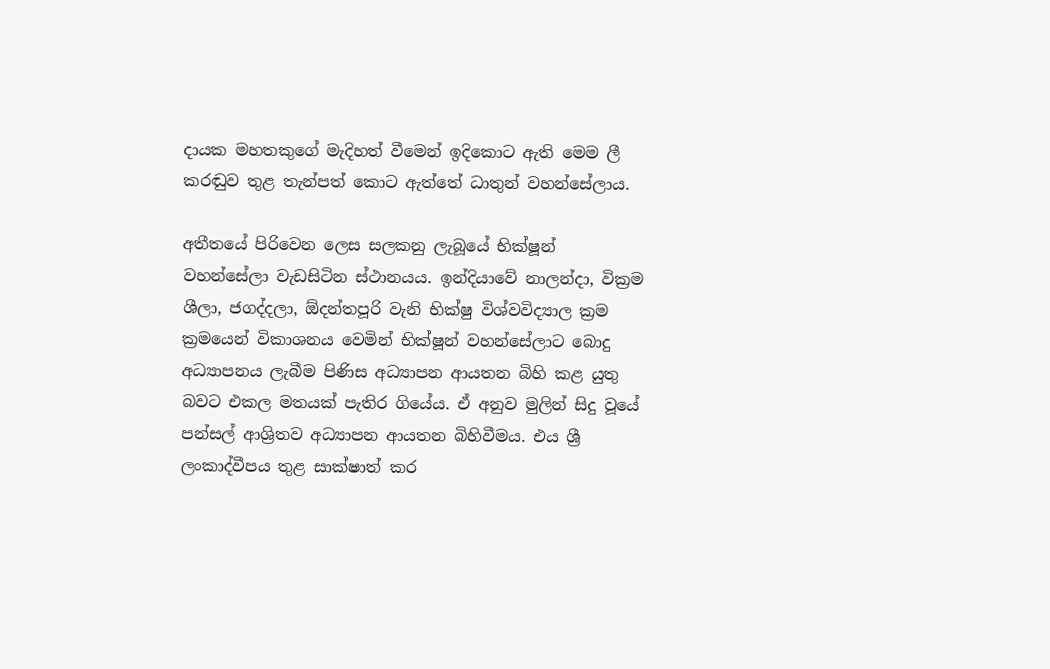දායක මහතකුගේ මැදිහත් වීමෙන් ඉදිකොට ඇති මෙම ලී කරඬුව තුළ තැන්පත් කොට ඇත්තේ ධාතුන් වහන්සේලාය.

අතීතයේ පිරිවෙන ලෙස සලකනු ලැබූයේ භික්‌ෂූන් වහන්සේලා වැඩසිටින ස්‌ථානයය. ඉන්දියාවේ නාලන්දා, වික්‍රම ශීලා, ජගද්දලා, ඕදන්තපූරි වැනි භික්‌ෂු විශ්වවිද්‍යාල ක්‍රම ක්‍රමයෙන් විකාශනය වෙමින් භික්‌ෂූන් වහන්සේලාට බොදු අධ්‍යාපනය ලැබීම පිණිස අධ්‍යාපන ආයතන බිහි කළ යුතු බවට එකල මතයක්‌ පැතිර ගියේය. ඒ අනුව මුලින් සිදු වූයේ පන්සල් ආශ්‍රිතව අධ්‍යාපන ආයතන බිහිවීමය. එය ශ්‍රී ලංකාද්වීපය තුළ සාක්‌ෂාත් කර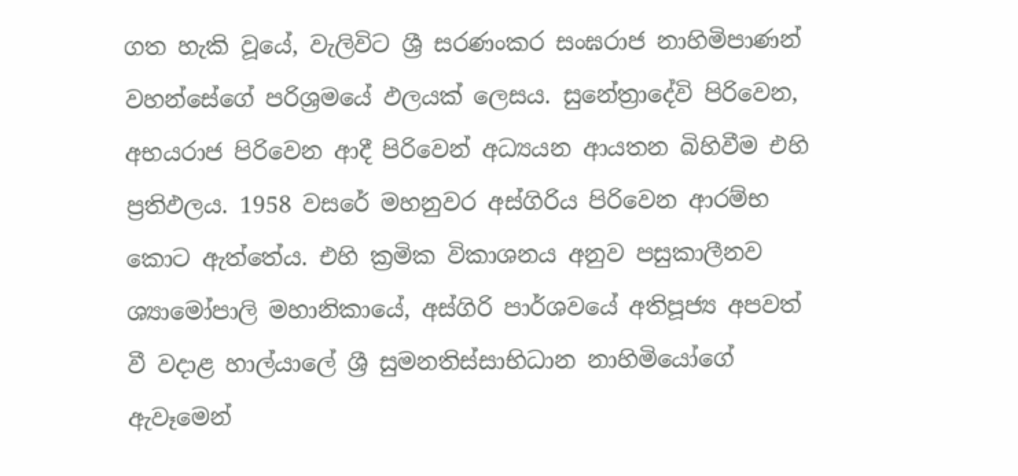ගත හැකි වූයේ, වැලිවිට ශ්‍රී සරණංකර සංඝරාජ නාහිමිපාණන් වහන්සේගේ පරිශ්‍රමයේ ඵලයක්‌ ලෙසය. සුනේත්‍රාදේවි පිරිවෙන, අභයරාජ පිරිවෙන ආදී පිරිවෙන් අධ්‍යයන ආයතන බිහිවීම එහි ප්‍රතිඵලය. 1958 වසරේ මහනුවර අස්‌ගිරිය පිරිවෙන ආරම්භ කොට ඇත්තේය. එහි ක්‍රමික විකාශනය අනුව පසුකාලීනව ශ්‍යාමෝපාලි මහානිකායේ, අස්‌ගිරි පාර්ශවයේ අතිපූජ්‍ය අපවත් වී වදාළ හාල්යාලේ ශ්‍රී සුමනතිස්‌සාභිධාන නාහිමියෝගේ ඇවෑමෙන්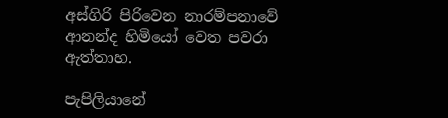අස්‌ගිරි පිරිවෙන නාරම්පනාවේ ආනන්ද හිමියෝ වෙත පවරා ඇත්තාහ.

පැපිලියානේ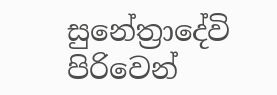සුනේත්‍රාදේවි පිරිවෙන්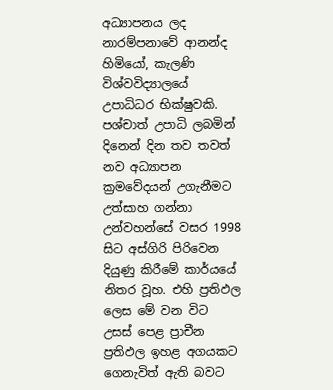අධ්‍යාපනය ලද නාරම්පනාවේ ආනන්ද හිමියෝ, කැලණි විශ්වවිද්‍යාලයේ උපාධිධර භික්‌ෂුවකි. පශ්චාත් උපාධි ලබමින් දිනෙන් දින තව තවත් නව අධ්‍යාපන ක්‍රමවේදයන් උගැනීමට උත්සාහ ගන්නා උන්වහන්සේ වසර 1998 සිට අස්‌ගිරි පිරිවෙන දියුණු කිරීමේ කාර්යයේ නිතර වූහ. එහි ප්‍රතිඵල ලෙස මේ වන විට උසස්‌ පෙළ ප්‍රාචීන ප්‍රතිඵල ඉහළ අගයකට ගෙනැවිත් ඇති බවට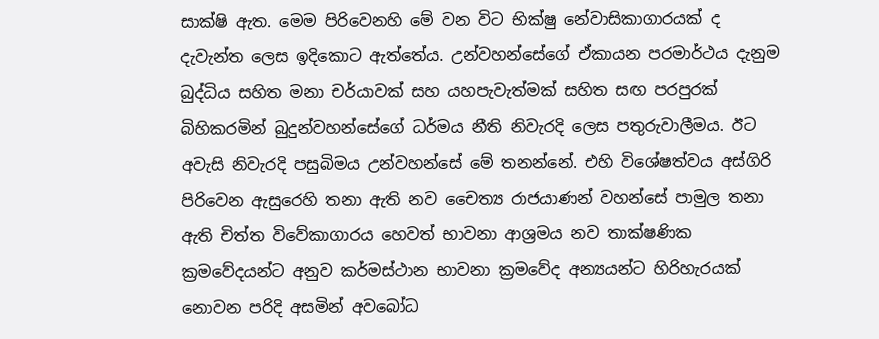සාක්‌ෂි ඇත. මෙම පිරිවෙනහි මේ වන විට භික්‌ෂු නේවාසිකාගාරයක්‌ ද දැවැන්ත ලෙස ඉදිකොට ඇත්තේය. උන්වහන්සේගේ ඒකායන පරමාර්ථය දැනුම බුද්ධිය සහිත මනා චර්යාවක්‌ සහ යහපැවැත්මක්‌ සහිත සඟ පරපුරක්‌ බිහිකරමින් බුදුන්වහන්සේගේ ධර්මය නීති නිවැරදි ලෙස පතුරුවාලීමය. ඊට අවැසි නිවැරදි පසුබිමය උන්වහන්සේ මේ තනන්නේ. එහි විශේෂත්වය අස්‌ගිරි පිරිවෙන ඇසුරෙහි තනා ඇති නව චෛත්‍ය රාජයාණන් වහන්සේ පාමුල තනා ඇති චිත්ත විවේකාගාරය හෙවත් භාවනා ආශ්‍රමය නව තාක්‌ෂණික ක්‍රමවේදයන්ට අනුව කර්මස්‌ථාන භාවනා ක්‍රමවේද අන්‍යයන්ට හිරිහැරයක්‌ නොවන පරිදි අසමින් අවබෝධ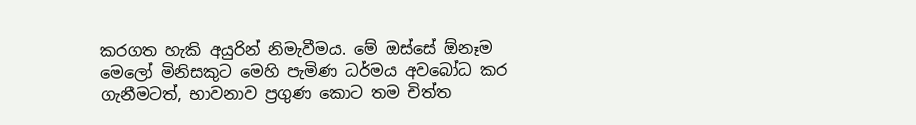කරගත හැකි අයුරින් නිමැවීමය. මේ ඔස්‌සේ ඕනෑම මෙලෝ මිනිසකුට මෙහි පැමිණ ධර්මය අවබෝධ කර ගැනීමටත්, භාවනාව ප්‍රගුණ කොට තම චිත්ත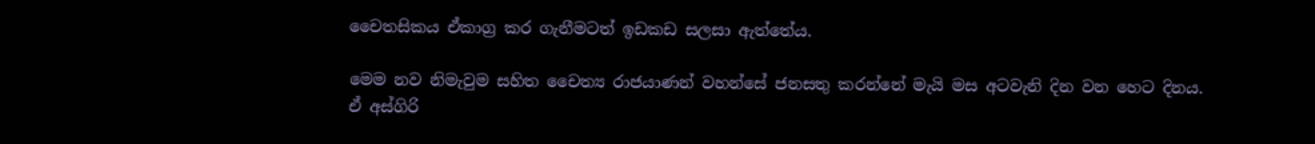චෛතසිකය ඒකාග්‍ර කර ගැනීමටත් ඉඩකඩ සලසා ඇත්තේය.

මෙම නව නිමැවුම සහිත චෛත්‍ය රාජයාණන් වහන්සේ ජනසතු කරන්නේ මැයි මස අටවැනි දින වන හෙට දිනය. ඒ අස්‌ගිරි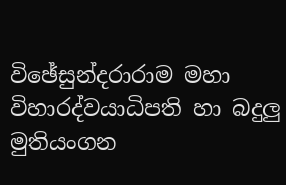විඡේසුන්දරාරාම මහා විහාරද්වයාධිපති හා බදුලු මුතියංගන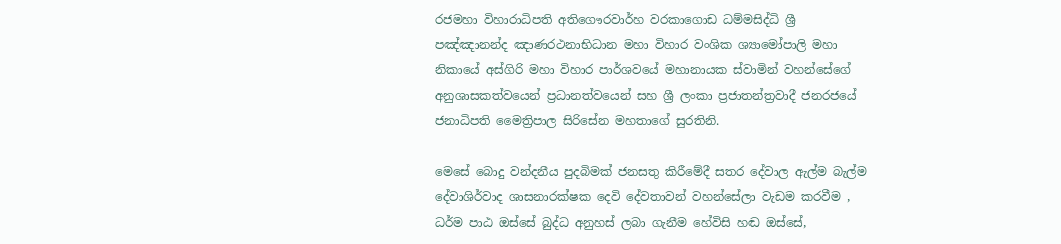රජමහා විහාරාධිපති අතිගෞරවාර්හ වරකාගොඩ ධම්මසිද්ධි ශ්‍රී පඤ්ඤානන්ද ඤාණරථනාභිධාන මහා විහාර වංශික ශ්‍යාමෝපාලි මහා නිකායේ අස්‌ගිරි මහා විහාර පාර්ශවයේ මහානායක ස්‌වාමින් වහන්සේගේ අනුශාසකත්වයෙන් ප්‍රධානත්වයෙන් සහ ශ්‍රී ලංකා ප්‍රජාතන්ත්‍රවාදී ජනරජයේ ජනාධිපති මෛත්‍රිපාල සිරිසේන මහතාගේ සුරතිනි.

මෙසේ බොදු වන්දනීය පුදබිමක්‌ ජනසතු කිරීමේදී සතර දේවාල ඇල්ම බැල්ම දේවාශිර්වාද ශාසනාරක්‌ෂක දෙවි දේවතාවන් වහන්සේලා වැඩම කරවීම , ධර්ම පාඨ ඔස්‌සේ බුද්ධ අනුහස්‌ ලබා ගැනීම හේවිසි හඬ ඔස්‌සේ,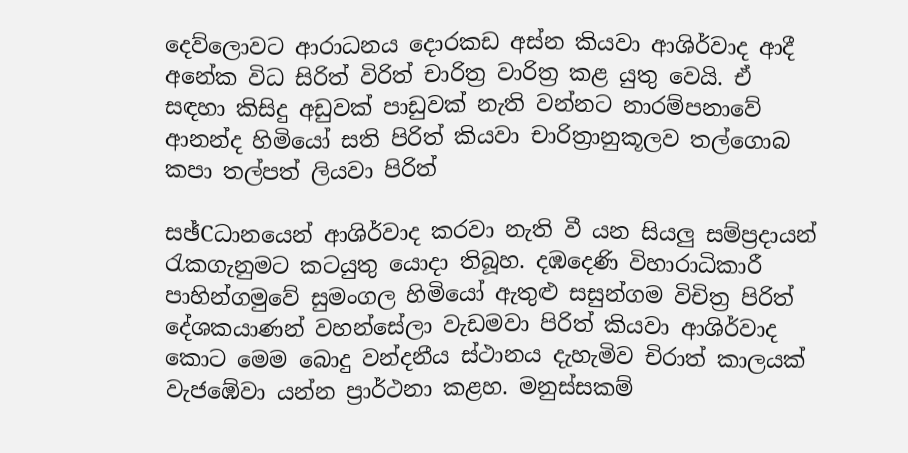දෙව්ලොවට ආරාධනය දොරකඩ අස්‌න කියවා ආශිර්වාද ආදී අනේක විධ සිරිත් විරිත් චාරිත්‍ර වාරිත්‍ර කළ යුතු වෙයි. ඒ සඳහා කිසිදු අඩුවක්‌ පාඩුවක්‌ නැති වන්නට නාරම්පනාවේ ආනන්ද හිමියෝ සති පිරිත් කියවා චාරිත්‍රානුකූලව තල්ගොබ කපා තල්පත් ලියවා පිරිත්

සඡ්Cධානයෙන් ආශිර්වාද කරවා නැති වී යන සියලු සම්ප්‍රදායන් රැකගැනුමට කටයුතු යොදා තිබූහ. දඹදෙණි විහාරාධිකාරී පාහින්ගමුවේ සුමංගල හිමියෝ ඇතුළු සසුන්ගම විචිත්‍ර පිරිත් දේශකයාණන් වහන්සේලා වැඩමවා පිරිත් කියවා ආශිර්වාද කොට මෙම බොදු වන්දනීය ස්‌ථානය දැහැමිව චිරාත් කාලයක්‌ වැජඹේවා යන්න ප්‍රාර්ථනා කළහ. මනුස්‌සකම්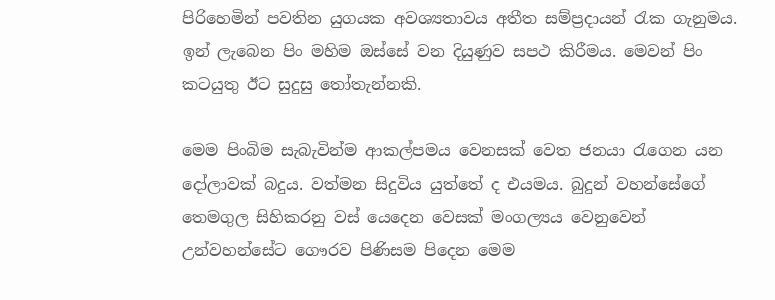පිරිහෙමින් පවතින යුගයක අවශ්‍යතාවය අතීත සම්ප්‍රදායන් රැක ගැනුමය. ඉන් ලැබෙන පිං මහිම ඔස්‌සේ වන දියුණුව සපථ කිරීමය. මෙවන් පිං කටයුතු ඊට සුදුසු තෝතැන්නකි.

මෙම පිංබිම සැබැවින්ම ආකල්පමය වෙනසක්‌ වෙත ජනයා රැගෙන යන දෝලාවක්‌ බදුය. වත්මන සිදුවිය යුත්තේ ද එයමය. බුදුන් වහන්සේගේ තෙමගුල සිහිකරනු වස්‌ යෙදෙන වෙසක්‌ මංගල්‍යය වෙනුවෙන් උන්වහන්සේට ගෞරව පිණිසම පිදෙන මෙම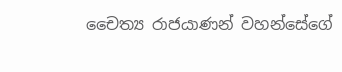චෛත්‍ය රාජයාණන් වහන්සේගේ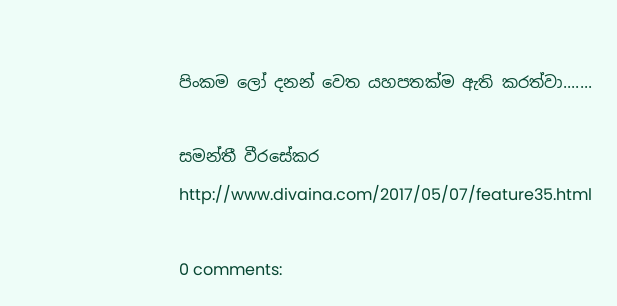පිංකම ලෝ දනන් වෙත යහපතක්‌ම ඇති කරත්වා.......

සමන්තී වීරසේකර
http://www.divaina.com/2017/05/07/feature35.html

0 comments: